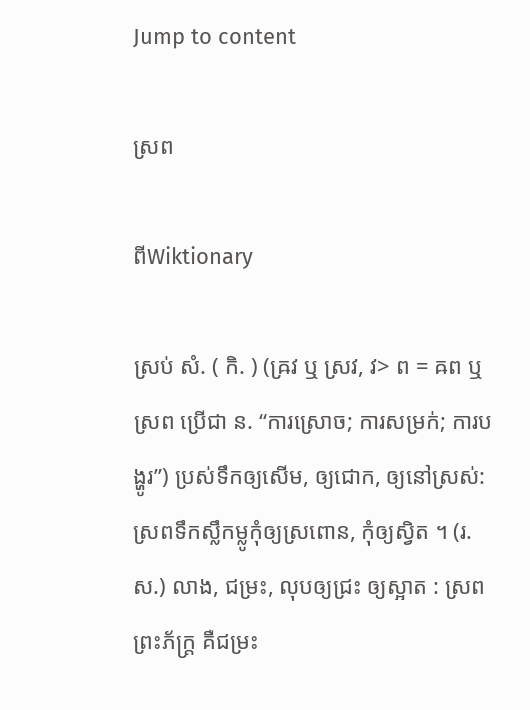Jump to content

ស្រព

ពីWiktionary

ស្រប់ សំ. ( កិ. ) (ឝ្រវ ឬ ស្រវ, វ> ព = ឝព ឬ ស្រព ប្រើជា ន. “ការស្រោច; ការសម្រក់; ការបង្ហូរ”) ប្រស់ទឹកឲ្យសើម, ឲ្យជោក, ឲ្យនៅស្រស់: ស្រពទឹកស្លឹកម្លូកុំឲ្យស្រពោន, កុំឲ្យស្វិត ។ (រ. ស.) លាង, ជម្រះ, លុបឲ្យជ្រះ ឲ្យស្អាត : ស្រពព្រះភ័ក្រ្ត គឺជម្រះ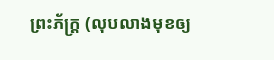ព្រះភ័ក្រ្ត (លុបលាងមុខឲ្យ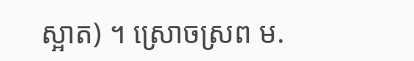ស្អាត) ។ ស្រោចស្រព ម.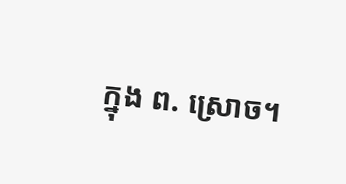ក្នុង ព. ស្រោច។